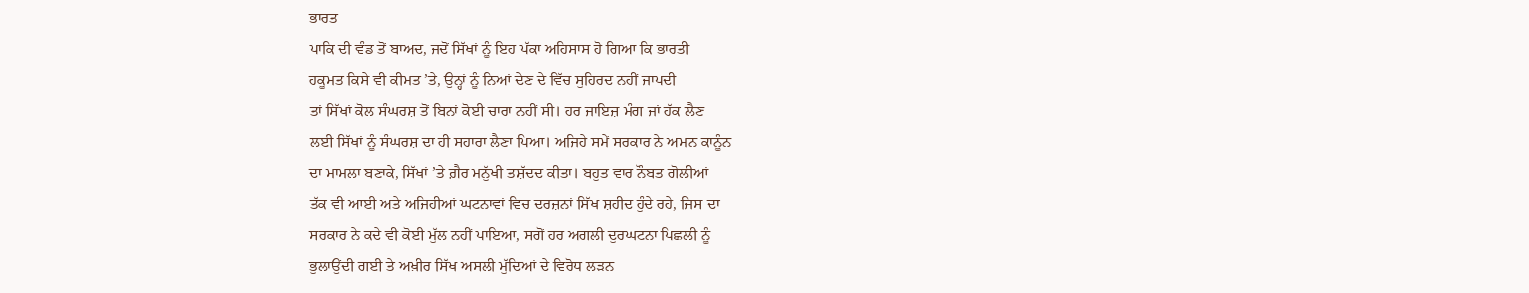ਭਾਰਤ
ਪਾਕਿ ਦੀ ਵੰਡ ਤੋਂ ਬਾਅਦ, ਜਦੋਂ ਸਿੱਖਾਂ ਨੂੰ ਇਹ ਪੱਕਾ ਅਹਿਸਾਸ ਹੋ ਗਿਆ ਕਿ ਭਾਰਤੀ
ਹਕੂਮਤ ਕਿਸੇ ਵੀ ਕੀਮਤ ’ਤੇ, ਉਨ੍ਹਾਂ ਨੂੰ ਨਿਆਂ ਦੇਣ ਦੇ ਵਿੱਚ ਸੁਹਿਰਦ ਨਹੀਂ ਜਾਪਦੀ
ਤਾਂ ਸਿੱਖਾਂ ਕੋਲ ਸੰਘਰਸ਼ ਤੋਂ ਬਿਨਾਂ ਕੋਈ ਚਾਰਾ ਨਹੀਂ ਸੀ। ਹਰ ਜਾਇਜ਼ ਮੰਗ ਜਾਂ ਹੱਕ ਲੈਣ
ਲਈ ਸਿੱਖਾਂ ਨੂੰ ਸੰਘਰਸ਼ ਦਾ ਹੀ ਸਹਾਰਾ ਲੈਣਾ ਪਿਆ। ਅਜਿਹੇ ਸਮੇਂ ਸਰਕਾਰ ਨੇ ਅਮਨ ਕਾਨੂੰਨ
ਦਾ ਮਾਮਲਾ ਬਣਾਕੇ, ਸਿੱਖਾਂ ’ਤੇ ਗ਼ੈਰ ਮਨੁੱਖੀ ਤਸ਼ੱਦਦ ਕੀਤਾ। ਬਹੁਤ ਵਾਰ ਨੌਬਤ ਗੋਲੀਆਂ
ਤੱਕ ਵੀ ਆਈ ਅਤੇ ਅਜਿਹੀਆਂ ਘਟਨਾਵਾਂ ਵਿਚ ਦਰਜ਼ਨਾਂ ਸਿੱਖ ਸ਼ਹੀਦ ਹੁੰਦੇ ਰਹੇ, ਜਿਸ ਦਾ
ਸਰਕਾਰ ਨੇ ਕਦੇ ਵੀ ਕੋਈ ਮੁੱਲ ਨਹੀਂ ਪਾਇਆ, ਸਗੋਂ ਹਰ ਅਗਲੀ ਦੁਰਘਟਨਾ ਪਿਛਲੀ ਨੂੰ
ਭੁਲਾਉਂਦੀ ਗਈ ਤੇ ਅਖ਼ੀਰ ਸਿੱਖ ਅਸਲੀ ਮੁੱਦਿਆਂ ਦੇ ਵਿਰੋਧ ਲੜਨ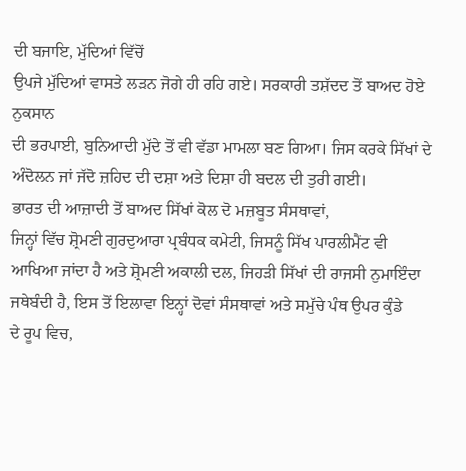ਦੀ ਬਜਾਇ, ਮੁੱਦਿਆਂ ਵਿੱਚੋਂ
ਉਪਜੇ ਮੁੱਦਿਆਂ ਵਾਸਤੇ ਲੜਨ ਜੋਗੇ ਹੀ ਰਹਿ ਗਏ। ਸਰਕਾਰੀ ਤਸ਼ੱਦਦ ਤੋਂ ਬਾਅਦ ਹੋਏ ਨੁਕਸਾਨ
ਦੀ ਭਰਪਾਈ, ਬੁਨਿਆਦੀ ਮੁੱਦੇ ਤੋਂ ਵੀ ਵੱਡਾ ਮਾਮਲਾ ਬਣ ਗਿਆ। ਜਿਸ ਕਰਕੇ ਸਿੱਖਾਂ ਦੇ
ਅੰਦੋਲਨ ਜਾਂ ਜੱਦੋ ਜ਼ਹਿਦ ਦੀ ਦਸ਼ਾ ਅਤੇ ਦਿਸ਼ਾ ਹੀ ਬਦਲ ਦੀ ਤੁਰੀ ਗਈ।
ਭਾਰਤ ਦੀ ਆਜ਼ਾਦੀ ਤੋਂ ਬਾਅਦ ਸਿੱਖਾਂ ਕੋਲ ਦੋ ਮਜ਼ਬੂਤ ਸੰਸਥਾਵਾਂ,
ਜਿਨ੍ਹਾਂ ਵਿੱਚ ਸ਼੍ਰੋਮਣੀ ਗੁਰਦੁਆਰਾ ਪ੍ਰਬੰਧਕ ਕਮੇਟੀ, ਜਿਸਨੂੰ ਸਿੱਖ ਪਾਰਲੀਮੈਂਟ ਵੀ
ਆਖਿਆ ਜਾਂਦਾ ਹੈ ਅਤੇ ਸ਼੍ਰੋਮਣੀ ਅਕਾਲੀ ਦਲ, ਜਿਹੜੀ ਸਿੱਖਾਂ ਦੀ ਰਾਜਸੀ ਨੁਮਾਇੰਦਾ
ਜਥੇਬੰਦੀ ਹੈ, ਇਸ ਤੋਂ ਇਲਾਵਾ ਇਨ੍ਹਾਂ ਦੋਵਾਂ ਸੰਸਥਾਵਾਂ ਅਤੇ ਸਮੁੱਚੇ ਪੰਥ ਉਪਰ ਕੁੰਡੇ
ਦੇ ਰੂਪ ਵਿਚ,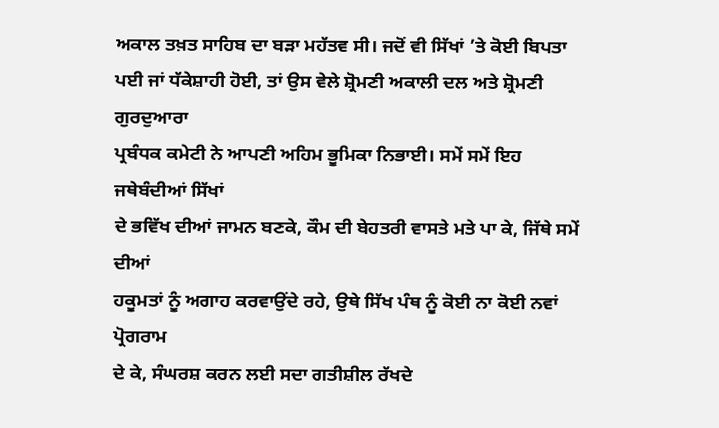ਅਕਾਲ ਤਖ਼ਤ ਸਾਹਿਬ ਦਾ ਬੜਾ ਮਹੱਤਵ ਸੀ। ਜਦੋਂ ਵੀ ਸਿੱਖਾਂ ’ਤੇ ਕੋਈ ਬਿਪਤਾ
ਪਈ ਜਾਂ ਧੱਕੇਸ਼ਾਹੀ ਹੋਈ, ਤਾਂ ਉਸ ਵੇਲੇ ਸ਼੍ਰੋਮਣੀ ਅਕਾਲੀ ਦਲ ਅਤੇ ਸ਼੍ਰੋਮਣੀ ਗੁਰਦੁਆਰਾ
ਪ੍ਰਬੰਧਕ ਕਮੇਟੀ ਨੇ ਆਪਣੀ ਅਹਿਮ ਭੂਮਿਕਾ ਨਿਭਾਈ। ਸਮੇਂ ਸਮੇਂ ਇਹ ਜਥੇਬੰਦੀਆਂ ਸਿੱਖਾਂ
ਦੇ ਭਵਿੱਖ ਦੀਆਂ ਜਾਮਨ ਬਣਕੇ, ਕੌਮ ਦੀ ਬੇਹਤਰੀ ਵਾਸਤੇ ਮਤੇ ਪਾ ਕੇ, ਜਿੱਥੇ ਸਮੇਂ ਦੀਆਂ
ਹਕੂਮਤਾਂ ਨੂੰ ਅਗਾਹ ਕਰਵਾਉਂਦੇ ਰਹੇ, ਉਥੇ ਸਿੱਖ ਪੰਥ ਨੂੰ ਕੋਈ ਨਾ ਕੋਈ ਨਵਾਂ ਪ੍ਰੋਗਰਾਮ
ਦੇ ਕੇ, ਸੰਘਰਸ਼ ਕਰਨ ਲਈ ਸਦਾ ਗਤੀਸ਼ੀਲ ਰੱਖਦੇ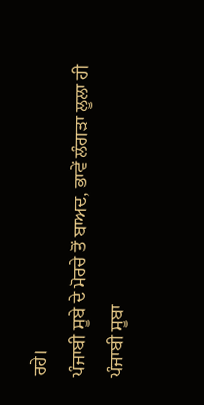ਰਹੇ।
ਪੰਜਾਬੀ ਸੂਬੇ ਦੇ ਮੋਰਚੇ ਤੋਂ ਬਾਅਦ, ਭਾਵੇਂ ਲੰਗੜਾ ਲੂਲਾ ਹੀ
ਪੰਜਾਬੀ ਸੂਬਾ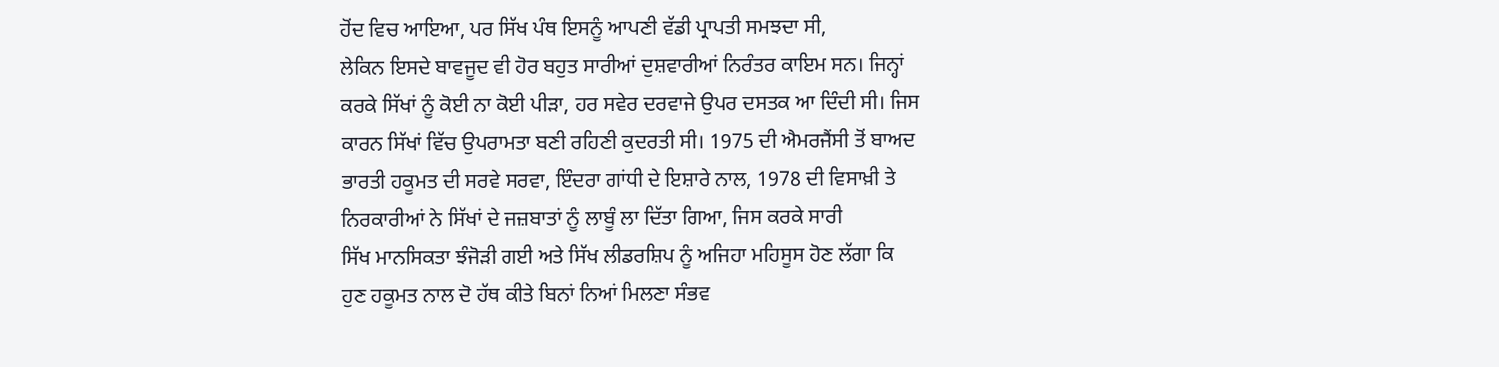ਹੋਂਦ ਵਿਚ ਆਇਆ, ਪਰ ਸਿੱਖ ਪੰਥ ਇਸਨੂੰ ਆਪਣੀ ਵੱਡੀ ਪ੍ਰਾਪਤੀ ਸਮਝਦਾ ਸੀ,
ਲੇਕਿਨ ਇਸਦੇ ਬਾਵਜੂਦ ਵੀ ਹੋਰ ਬਹੁਤ ਸਾਰੀਆਂ ਦੁਸ਼ਵਾਰੀਆਂ ਨਿਰੰਤਰ ਕਾਇਮ ਸਨ। ਜਿਨ੍ਹਾਂ
ਕਰਕੇ ਸਿੱਖਾਂ ਨੂੰ ਕੋਈ ਨਾ ਕੋਈ ਪੀੜਾ, ਹਰ ਸਵੇਰ ਦਰਵਾਜੇ ਉਪਰ ਦਸਤਕ ਆ ਦਿੰਦੀ ਸੀ। ਜਿਸ
ਕਾਰਨ ਸਿੱਖਾਂ ਵਿੱਚ ਉਪਰਾਮਤਾ ਬਣੀ ਰਹਿਣੀ ਕੁਦਰਤੀ ਸੀ। 1975 ਦੀ ਐਮਰਜੈਂਸੀ ਤੋਂ ਬਾਅਦ
ਭਾਰਤੀ ਹਕੂਮਤ ਦੀ ਸਰਵੇ ਸਰਵਾ, ਇੰਦਰਾ ਗਾਂਧੀ ਦੇ ਇਸ਼ਾਰੇ ਨਾਲ, 1978 ਦੀ ਵਿਸਾਖ਼ੀ ਤੇ
ਨਿਰਕਾਰੀਆਂ ਨੇ ਸਿੱਖਾਂ ਦੇ ਜਜ਼ਬਾਤਾਂ ਨੂੰ ਲਾਬੂੰ ਲਾ ਦਿੱਤਾ ਗਿਆ, ਜਿਸ ਕਰਕੇ ਸਾਰੀ
ਸਿੱਖ ਮਾਨਸਿਕਤਾ ਝੰਜੋੜੀ ਗਈ ਅਤੇ ਸਿੱਖ ਲੀਡਰਸ਼ਿਪ ਨੂੰ ਅਜਿਹਾ ਮਹਿਸੂਸ ਹੋਣ ਲੱਗਾ ਕਿ
ਹੁਣ ਹਕੂਮਤ ਨਾਲ ਦੋ ਹੱਥ ਕੀਤੇ ਬਿਨਾਂ ਨਿਆਂ ਮਿਲਣਾ ਸੰਭਵ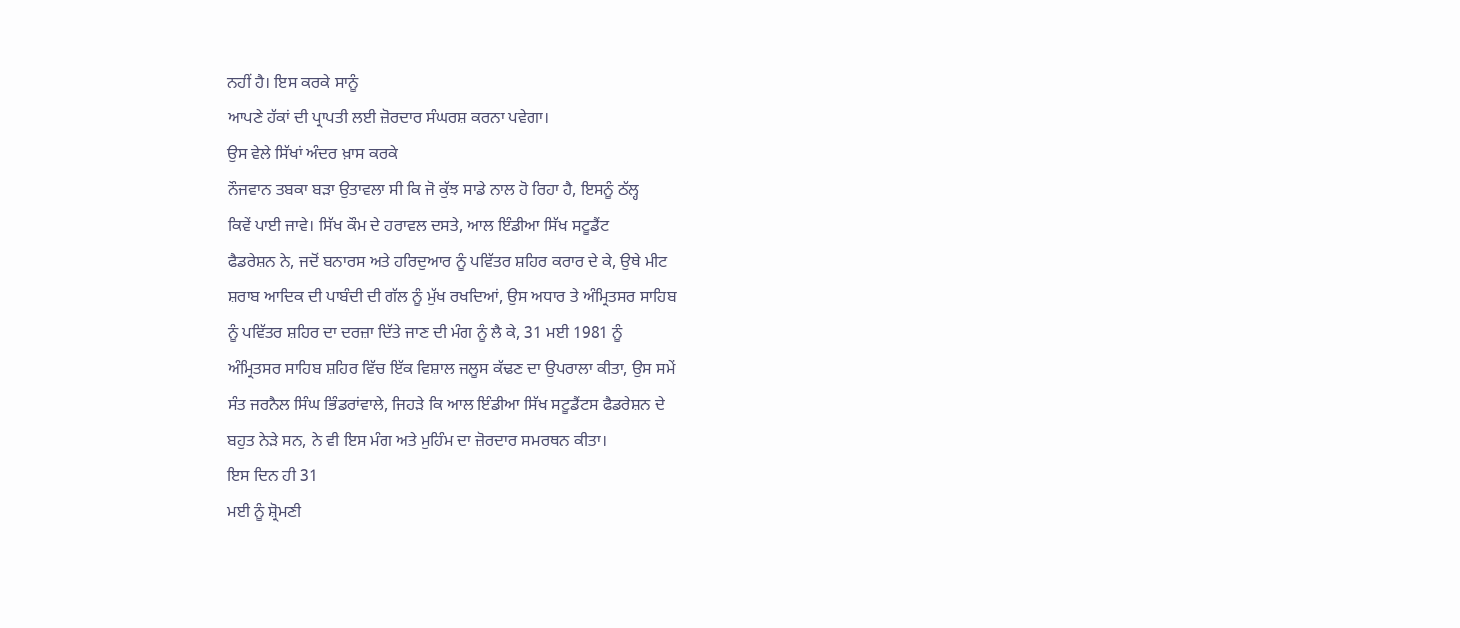ਨਹੀਂ ਹੈ। ਇਸ ਕਰਕੇ ਸਾਨੂੰ
ਆਪਣੇ ਹੱਕਾਂ ਦੀ ਪ੍ਰਾਪਤੀ ਲਈ ਜ਼ੋਰਦਾਰ ਸੰਘਰਸ਼ ਕਰਨਾ ਪਵੇਗਾ।
ਉਸ ਵੇਲੇ ਸਿੱਖਾਂ ਅੰਦਰ ਖ਼ਾਸ ਕਰਕੇ
ਨੌਜਵਾਨ ਤਬਕਾ ਬੜਾ ਉਤਾਵਲਾ ਸੀ ਕਿ ਜੋ ਕੁੱਝ ਸਾਡੇ ਨਾਲ ਹੋ ਰਿਹਾ ਹੈ, ਇਸਨੂੰ ਠੱਲ੍ਹ
ਕਿਵੇਂ ਪਾਈ ਜਾਵੇ। ਸਿੱਖ ਕੌਮ ਦੇ ਹਰਾਵਲ ਦਸਤੇ, ਆਲ ਇੰਡੀਆ ਸਿੱਖ ਸਟੂਡੈਂਟ
ਫੈਡਰੇਸ਼ਨ ਨੇ, ਜਦੋਂ ਬਨਾਰਸ ਅਤੇ ਹਰਿਦੁਆਰ ਨੂੰ ਪਵਿੱਤਰ ਸ਼ਹਿਰ ਕਰਾਰ ਦੇ ਕੇ, ਉਥੇ ਮੀਟ
ਸ਼ਰਾਬ ਆਦਿਕ ਦੀ ਪਾਬੰਦੀ ਦੀ ਗੱਲ ਨੂੰ ਮੁੱਖ ਰਖਦਿਆਂ, ਉਸ ਅਧਾਰ ਤੇ ਅੰਮ੍ਰਿਤਸਰ ਸਾਹਿਬ
ਨੂੰ ਪਵਿੱਤਰ ਸ਼ਹਿਰ ਦਾ ਦਰਜ਼ਾ ਦਿੱਤੇ ਜਾਣ ਦੀ ਮੰਗ ਨੂੰ ਲੈ ਕੇ, 31 ਮਈ 1981 ਨੂੰ
ਅੰਮ੍ਰਿਤਸਰ ਸਾਹਿਬ ਸ਼ਹਿਰ ਵਿੱਚ ਇੱਕ ਵਿਸ਼ਾਲ ਜਲੂਸ ਕੱਢਣ ਦਾ ਉਪਰਾਲਾ ਕੀਤਾ, ਉਸ ਸਮੇਂ
ਸੰਤ ਜਰਨੈਲ ਸਿੰਘ ਭਿੰਡਰਾਂਵਾਲੇ, ਜਿਹੜੇ ਕਿ ਆਲ ਇੰਡੀਆ ਸਿੱਖ ਸਟੂਡੈਂਟਸ ਫੈਡਰੇਸ਼ਨ ਦੇ
ਬਹੁਤ ਨੇੜੇ ਸਨ, ਨੇ ਵੀ ਇਸ ਮੰਗ ਅਤੇ ਮੁਹਿੰਮ ਦਾ ਜ਼ੋਰਦਾਰ ਸਮਰਥਨ ਕੀਤਾ।
ਇਸ ਦਿਨ ਹੀ 31
ਮਈ ਨੂੰ ਸ਼੍ਰੋਮਣੀ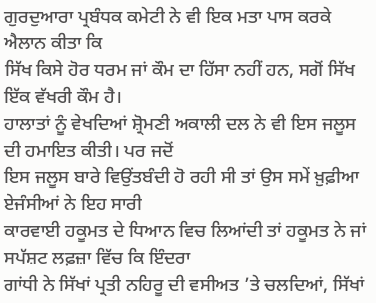ਗੁਰਦੁਆਰਾ ਪ੍ਰਬੰਧਕ ਕਮੇਟੀ ਨੇ ਵੀ ਇਕ ਮਤਾ ਪਾਸ ਕਰਕੇ ਐਲਾਨ ਕੀਤਾ ਕਿ
ਸਿੱਖ ਕਿਸੇ ਹੋਰ ਧਰਮ ਜਾਂ ਕੌਮ ਦਾ ਹਿੱਸਾ ਨਹੀਂ ਹਨ, ਸਗੋਂ ਸਿੱਖ ਇੱਕ ਵੱਖਰੀ ਕੌਮ ਹੈ।
ਹਾਲਾਤਾਂ ਨੂੰ ਵੇਖਦਿਆਂ ਸ਼੍ਰੋਮਣੀ ਅਕਾਲੀ ਦਲ ਨੇ ਵੀ ਇਸ ਜਲੂਸ ਦੀ ਹਮਾਇਤ ਕੀਤੀ। ਪਰ ਜਦੋਂ
ਇਸ ਜਲੂਸ ਬਾਰੇ ਵਿਉਂਤਬੰਦੀ ਹੋ ਰਹੀ ਸੀ ਤਾਂ ਉਸ ਸਮੇਂ ਖ਼ੁਫ਼ੀਆ ਏਜੰਸੀਆਂ ਨੇ ਇਹ ਸਾਰੀ
ਕਾਰਵਾਈ ਹਕੂਮਤ ਦੇ ਧਿਆਨ ਵਿਚ ਲਿਆਂਦੀ ਤਾਂ ਹਕੂਮਤ ਨੇ ਜਾਂ ਸਪੱਸ਼ਟ ਲਫ਼ਜ਼ਾ ਵਿੱਚ ਕਿ ਇੰਦਰਾ
ਗਾਂਧੀ ਨੇ ਸਿੱਖਾਂ ਪ੍ਰਤੀ ਨਹਿਰੂ ਦੀ ਵਸੀਅਤ ’ਤੇ ਚਲਦਿਆਂ, ਸਿੱਖਾਂ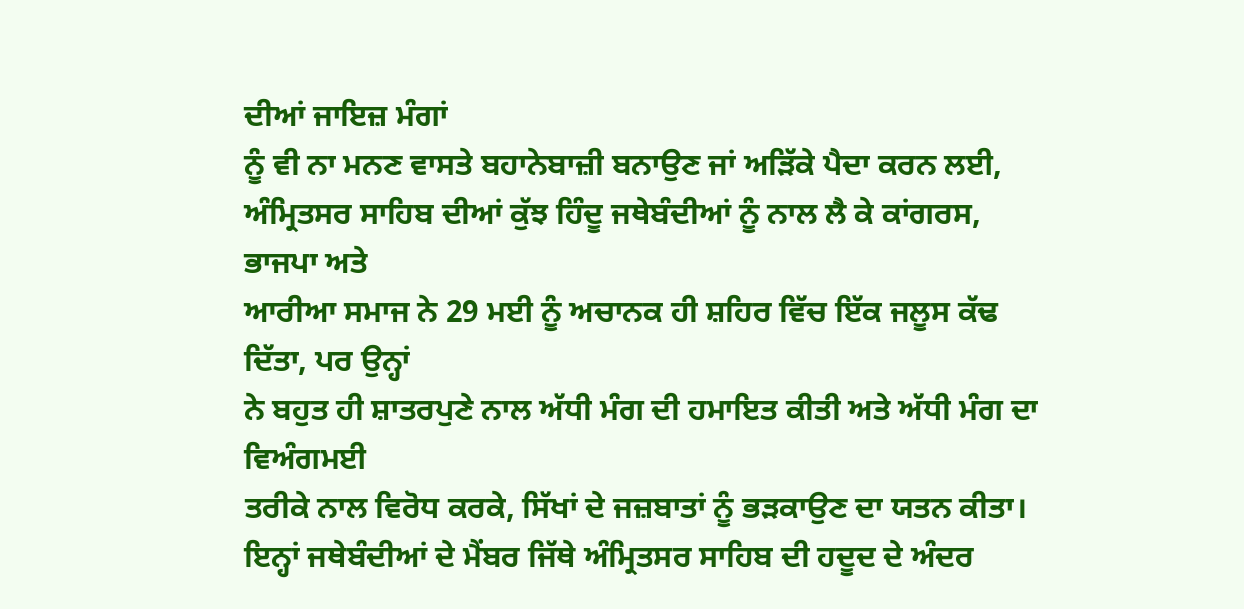ਦੀਆਂ ਜਾਇਜ਼ ਮੰਗਾਂ
ਨੂੰ ਵੀ ਨਾ ਮਨਣ ਵਾਸਤੇ ਬਹਾਨੇਬਾਜ਼ੀ ਬਨਾਉਣ ਜਾਂ ਅੜਿੱਕੇ ਪੈਦਾ ਕਰਨ ਲਈ,
ਅੰਮ੍ਰਿਤਸਰ ਸਾਹਿਬ ਦੀਆਂ ਕੁੱਝ ਹਿੰਦੂ ਜਥੇਬੰਦੀਆਂ ਨੂੰ ਨਾਲ ਲੈ ਕੇ ਕਾਂਗਰਸ, ਭਾਜਪਾ ਅਤੇ
ਆਰੀਆ ਸਮਾਜ ਨੇ 29 ਮਈ ਨੂੰ ਅਚਾਨਕ ਹੀ ਸ਼ਹਿਰ ਵਿੱਚ ਇੱਕ ਜਲੂਸ ਕੱਢ ਦਿੱਤਾ, ਪਰ ਉਨ੍ਹਾਂ
ਨੇ ਬਹੁਤ ਹੀ ਸ਼ਾਤਰਪੁਣੇ ਨਾਲ ਅੱਧੀ ਮੰਗ ਦੀ ਹਮਾਇਤ ਕੀਤੀ ਅਤੇ ਅੱਧੀ ਮੰਗ ਦਾ ਵਿਅੰਗਮਈ
ਤਰੀਕੇ ਨਾਲ ਵਿਰੋਧ ਕਰਕੇ, ਸਿੱਖਾਂ ਦੇ ਜਜ਼ਬਾਤਾਂ ਨੂੰ ਭੜਕਾਉਣ ਦਾ ਯਤਨ ਕੀਤਾ।
ਇਨ੍ਹਾਂ ਜਥੇਬੰਦੀਆਂ ਦੇ ਮੈਂਬਰ ਜਿੱਥੇ ਅੰਮ੍ਰਿਤਸਰ ਸਾਹਿਬ ਦੀ ਹਦੂਦ ਦੇ ਅੰਦਰ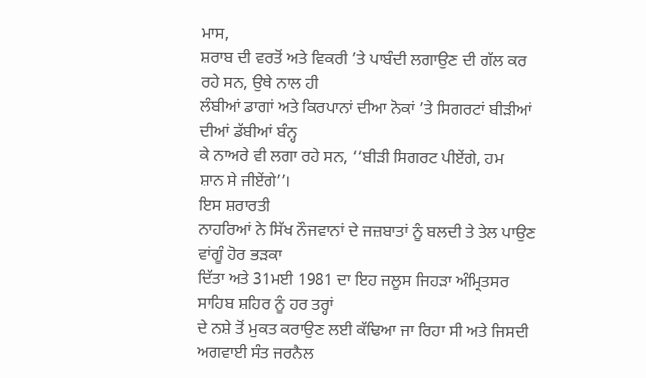ਮਾਸ,
ਸ਼ਰਾਬ ਦੀ ਵਰਤੋਂ ਅਤੇ ਵਿਕਰੀ ’ਤੇ ਪਾਬੰਦੀ ਲਗਾਉਣ ਦੀ ਗੱਲ ਕਰ ਰਹੇ ਸਨ, ਉਥੇ ਨਾਲ ਹੀ
ਲੰਬੀਆਂ ਡਾਗਾਂ ਅਤੇ ਕਿਰਪਾਨਾਂ ਦੀਆ ਨੋਕਾਂ ’ਤੇ ਸਿਗਰਟਾਂ ਬੀੜੀਆਂ ਦੀਆਂ ਡੱਬੀਆਂ ਬੰਨ੍ਹ
ਕੇ ਨਾਅਰੇ ਵੀ ਲਗਾ ਰਹੇ ਸਨ, ‘‘ਬੀੜੀ ਸਿਗਰਟ ਪੀਏਂਗੇ, ਹਮ
ਸ਼ਾਨ ਸੇ ਜੀਏਂਗੇ’’।
ਇਸ ਸ਼ਰਾਰਤੀ
ਨਾਹਰਿਆਂ ਨੇ ਸਿੱਖ ਨੌਜਵਾਨਾਂ ਦੇ ਜਜ਼ਬਾਤਾਂ ਨੂੰ ਬਲਦੀ ਤੇ ਤੇਲ ਪਾਉਣ ਵਾਂਗੂੰ ਹੋਰ ਭੜਕਾ
ਦਿੱਤਾ ਅਤੇ 31ਮਈ 1981 ਦਾ ਇਹ ਜਲੂਸ ਜਿਹੜਾ ਅੰਮ੍ਰਿਤਸਰ ਸਾਹਿਬ ਸ਼ਹਿਰ ਨੂੰ ਹਰ ਤਰ੍ਹਾਂ
ਦੇ ਨਸ਼ੇ ਤੋਂ ਮੁਕਤ ਕਰਾਉਣ ਲਈ ਕੱਢਿਆ ਜਾ ਰਿਹਾ ਸੀ ਅਤੇ ਜਿਸਦੀ ਅਗਵਾਈ ਸੰਤ ਜਰਨੈਲ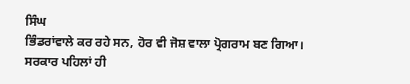ਸਿੰਘ
ਭਿੰਡਰਾਂਵਾਲੇ ਕਰ ਰਹੇ ਸਨ, ਹੋਰ ਵੀ ਜੋਸ਼ ਵਾਲਾ ਪ੍ਰੋਗਰਾਮ ਬਣ ਗਿਆ। ਸਰਕਾਰ ਪਹਿਲਾਂ ਹੀ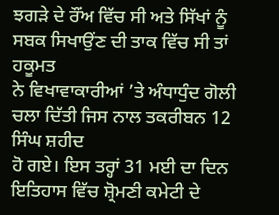ਝਗੜੇ ਦੇ ਰੌਂਅ ਵਿੱਚ ਸੀ ਅਤੇ ਸਿੱਖਾਂ ਨੂੰ ਸਬਕ ਸਿਖਾਉਂਣ ਦੀ ਤਾਕ ਵਿੱਚ ਸੀ ਤਾਂ ਹਕੂਮਤ
ਨੇ ਵਿਖਾਵਾਕਾਰੀਆਂ ’ਤੇ ਅੰਧਾਧੁੰਦ ਗੋਲੀ ਚਲਾ ਦਿੱਤੀ ਜਿਸ ਨਾਲ ਤਕਰੀਬਨ 12 ਸਿੰਘ ਸ਼ਹੀਦ
ਹੋ ਗਏ। ਇਸ ਤਰ੍ਹਾਂ 31 ਮਈ ਦਾ ਦਿਨ ਇਤਿਹਾਸ ਵਿੱਚ ਸ਼੍ਰੋਮਣੀ ਕਮੇਟੀ ਦੇ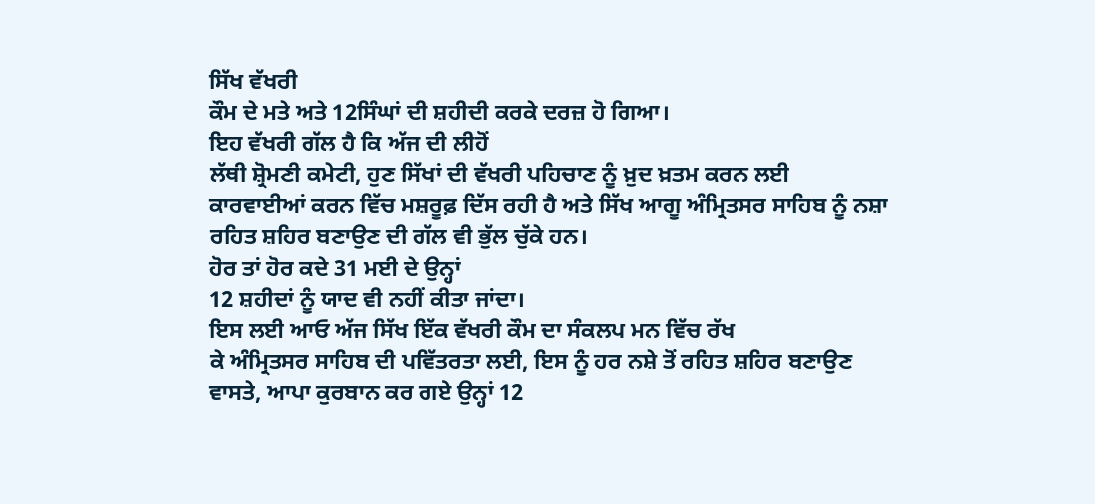ਸਿੱਖ ਵੱਖਰੀ
ਕੌਮ ਦੇ ਮਤੇ ਅਤੇ 12ਸਿੰਘਾਂ ਦੀ ਸ਼ਹੀਦੀ ਕਰਕੇ ਦਰਜ਼ ਹੋ ਗਿਆ।
ਇਹ ਵੱਖਰੀ ਗੱਲ ਹੈ ਕਿ ਅੱਜ ਦੀ ਲੀਹੋਂ
ਲੱਥੀ ਸ਼੍ਰੋਮਣੀ ਕਮੇਟੀ, ਹੁਣ ਸਿੱਖਾਂ ਦੀ ਵੱਖਰੀ ਪਹਿਚਾਣ ਨੂੰ ਖ਼ੁਦ ਖ਼ਤਮ ਕਰਨ ਲਈ
ਕਾਰਵਾਈਆਂ ਕਰਨ ਵਿੱਚ ਮਸ਼ਰੂਫ਼ ਦਿੱਸ ਰਹੀ ਹੈ ਅਤੇ ਸਿੱਖ ਆਗੂ ਅੰਮ੍ਰਿਤਸਰ ਸਾਹਿਬ ਨੂੰ ਨਸ਼ਾ
ਰਹਿਤ ਸ਼ਹਿਰ ਬਣਾਉਣ ਦੀ ਗੱਲ ਵੀ ਭੁੱਲ ਚੁੱਕੇ ਹਨ।
ਹੋਰ ਤਾਂ ਹੋਰ ਕਦੇ 31 ਮਈ ਦੇ ਉਨ੍ਹਾਂ
12 ਸ਼ਹੀਦਾਂ ਨੂੰ ਯਾਦ ਵੀ ਨਹੀਂ ਕੀਤਾ ਜਾਂਦਾ।
ਇਸ ਲਈ ਆਓ ਅੱਜ ਸਿੱਖ ਇੱਕ ਵੱਖਰੀ ਕੌਮ ਦਾ ਸੰਕਲਪ ਮਨ ਵਿੱਚ ਰੱਖ
ਕੇ ਅੰਮ੍ਰਿਤਸਰ ਸਾਹਿਬ ਦੀ ਪਵਿੱਤਰਤਾ ਲਈ, ਇਸ ਨੂੰ ਹਰ ਨਸ਼ੇ ਤੋਂ ਰਹਿਤ ਸ਼ਹਿਰ ਬਣਾਉਣ
ਵਾਸਤੇ, ਆਪਾ ਕੁਰਬਾਨ ਕਰ ਗਏ ਉਨ੍ਹਾਂ 12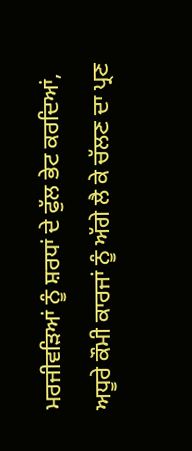ਮਰਜੀਵੜਿਆਂ ਨੂੰ ਸ਼ਰਧਾਂ ਦੇ ਫੁੱਲ ਭੇਟ ਕਰਦਿਆਂ,
ਅਧੂਰੇ ਕੌਮੀ ਕਾਰਜਾਂ ਨੂੰ ਅੱਗੇ ਲੈ ਕੇ ਚੱਲਣ ਦਾ ਪ੍ਰਣ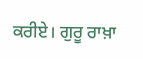ਕਰੀਏ। ਗੁਰੂ ਰਾਖ਼ਾ